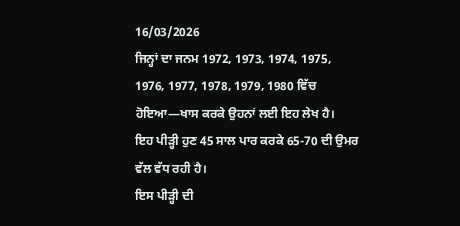16/03/2026
ਜਿਨ੍ਹਾਂ ਦਾ ਜਨਮ 1972, 1973, 1974, 1975, 1976, 1977, 1978, 1979, 1980 ਵਿੱਚ ਹੋਇਆ—ਖਾਸ ਕਰਕੇ ਉਹਨਾਂ ਲਈ ਇਹ ਲੇਖ ਹੈ।
ਇਹ ਪੀੜ੍ਹੀ ਹੁਣ 45 ਸਾਲ ਪਾਰ ਕਰਕੇ 65-70 ਦੀ ਉਮਰ ਵੱਲ ਵੱਧ ਰਹੀ ਹੈ।
ਇਸ ਪੀੜ੍ਹੀ ਦੀ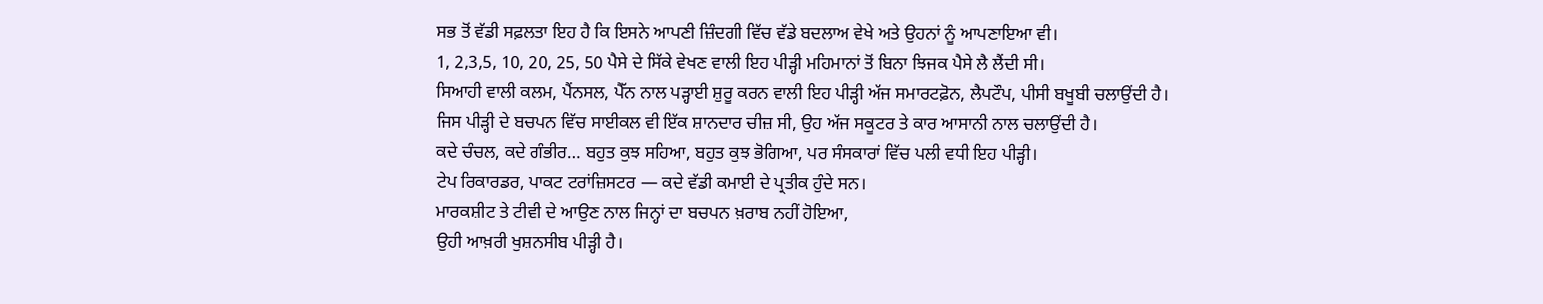ਸਭ ਤੋਂ ਵੱਡੀ ਸਫ਼ਲਤਾ ਇਹ ਹੈ ਕਿ ਇਸਨੇ ਆਪਣੀ ਜ਼ਿੰਦਗੀ ਵਿੱਚ ਵੱਡੇ ਬਦਲਾਅ ਵੇਖੇ ਅਤੇ ਉਹਨਾਂ ਨੂੰ ਆਪਣਾਇਆ ਵੀ।
1, 2,3,5, 10, 20, 25, 50 ਪੈਸੇ ਦੇ ਸਿੱਕੇ ਵੇਖਣ ਵਾਲੀ ਇਹ ਪੀੜ੍ਹੀ ਮਹਿਮਾਨਾਂ ਤੋਂ ਬਿਨਾ ਝਿਜਕ ਪੈਸੇ ਲੈ ਲੈਂਦੀ ਸੀ।
ਸਿਆਹੀ ਵਾਲੀ ਕਲਮ, ਪੈਂਨਸਲ, ਪੈੱਨ ਨਾਲ ਪੜ੍ਹਾਈ ਸ਼ੁਰੂ ਕਰਨ ਵਾਲੀ ਇਹ ਪੀੜ੍ਹੀ ਅੱਜ ਸਮਾਰਟਫ਼ੋਨ, ਲੈਪਟੌਪ, ਪੀਸੀ ਬਖੂਬੀ ਚਲਾਉਂਦੀ ਹੈ।
ਜਿਸ ਪੀੜ੍ਹੀ ਦੇ ਬਚਪਨ ਵਿੱਚ ਸਾਈਕਲ ਵੀ ਇੱਕ ਸ਼ਾਨਦਾਰ ਚੀਜ਼ ਸੀ, ਉਹ ਅੱਜ ਸਕੂਟਰ ਤੇ ਕਾਰ ਆਸਾਨੀ ਨਾਲ ਚਲਾਉਂਦੀ ਹੈ।
ਕਦੇ ਚੰਚਲ, ਕਦੇ ਗੰਭੀਰ… ਬਹੁਤ ਕੁਝ ਸਹਿਆ, ਬਹੁਤ ਕੁਝ ਭੋਗਿਆ, ਪਰ ਸੰਸਕਾਰਾਂ ਵਿੱਚ ਪਲੀ ਵਧੀ ਇਹ ਪੀੜ੍ਹੀ।
ਟੇਪ ਰਿਕਾਰਡਰ, ਪਾਕਟ ਟਰਾਂਜ਼ਿਸਟਰ — ਕਦੇ ਵੱਡੀ ਕਮਾਈ ਦੇ ਪ੍ਰਤੀਕ ਹੁੰਦੇ ਸਨ।
ਮਾਰਕਸ਼ੀਟ ਤੇ ਟੀਵੀ ਦੇ ਆਉਣ ਨਾਲ ਜਿਨ੍ਹਾਂ ਦਾ ਬਚਪਨ ਖ਼ਰਾਬ ਨਹੀਂ ਹੋਇਆ,
ਉਹੀ ਆਖ਼ਰੀ ਖੁਸ਼ਨਸੀਬ ਪੀੜ੍ਹੀ ਹੈ।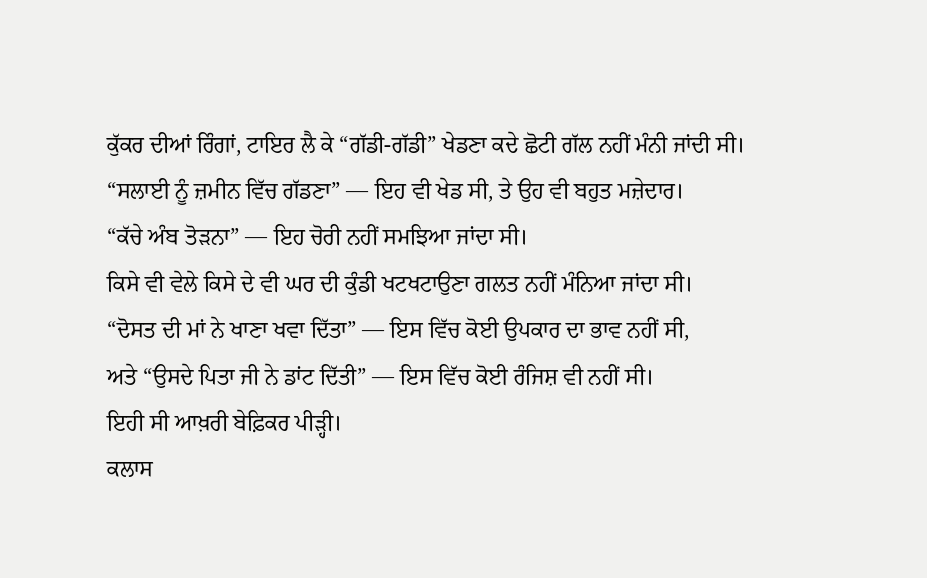ਕੁੱਕਰ ਦੀਆਂ ਰਿੰਗਾਂ, ਟਾਇਰ ਲੈ ਕੇ “ਗੱਡੀ-ਗੱਡੀ” ਖੇਡਣਾ ਕਦੇ ਛੋਟੀ ਗੱਲ ਨਹੀਂ ਮੰਨੀ ਜਾਂਦੀ ਸੀ।
“ਸਲਾਈ ਨੂੰ ਜ਼ਮੀਨ ਵਿੱਚ ਗੱਡਣਾ” — ਇਹ ਵੀ ਖੇਡ ਸੀ, ਤੇ ਉਹ ਵੀ ਬਹੁਤ ਮਜ਼ੇਦਾਰ।
“ਕੱਚੇ ਅੰਬ ਤੋੜਨਾ” — ਇਹ ਚੋਰੀ ਨਹੀਂ ਸਮਝਿਆ ਜਾਂਦਾ ਸੀ।
ਕਿਸੇ ਵੀ ਵੇਲੇ ਕਿਸੇ ਦੇ ਵੀ ਘਰ ਦੀ ਕੁੰਡੀ ਖਟਖਟਾਉਣਾ ਗਲਤ ਨਹੀਂ ਮੰਨਿਆ ਜਾਂਦਾ ਸੀ।
“ਦੋਸਤ ਦੀ ਮਾਂ ਨੇ ਖਾਣਾ ਖਵਾ ਦਿੱਤਾ” — ਇਸ ਵਿੱਚ ਕੋਈ ਉਪਕਾਰ ਦਾ ਭਾਵ ਨਹੀਂ ਸੀ,
ਅਤੇ “ਉਸਦੇ ਪਿਤਾ ਜੀ ਨੇ ਡਾਂਟ ਦਿੱਤੀ” — ਇਸ ਵਿੱਚ ਕੋਈ ਰੰਜਿਸ਼ ਵੀ ਨਹੀਂ ਸੀ।
ਇਹੀ ਸੀ ਆਖ਼ਰੀ ਬੇਫ਼ਿਕਰ ਪੀੜ੍ਹੀ।
ਕਲਾਸ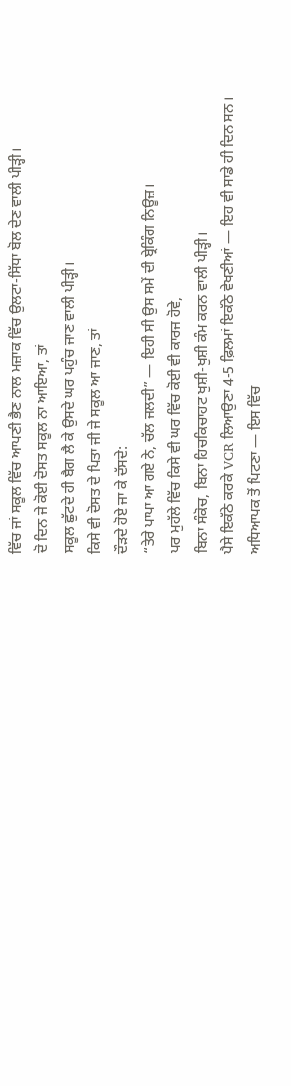ਵਿੱਚ ਜਾਂ ਸਕੂਲ ਵਿੱਚ ਆਪਣੀ ਭੈਣ ਨਾਲ ਮਜ਼ਾਕ ਵਿੱਚ ਉਲਟਾ-ਸਿੱਧਾ ਬੋਲ ਦੇਣ ਵਾਲੀ ਪੀੜ੍ਹੀ।
ਦੋ ਦਿਨ ਜੇ ਕੋਈ ਦੋਸਤ ਸਕੂਲ ਨਾ ਆਇਆ, ਤਾਂ
ਸਕੂਲ ਛੁੱਟਦੇ ਹੀ ਬੈਗ ਲੈ ਕੇ ਉਸਦੇ ਘਰ ਪਹੁੰਚ ਜਾਣ ਵਾਲੀ ਪੀੜ੍ਹੀ।
ਕਿਸੇ ਵੀ ਦੋਸਤ ਦੇ ਪਿਤਾ ਜੀ ਜੇ ਸਕੂਲ ਆ ਜਾਣ, ਤਾਂ
ਦੌੜਦੇ ਹੋਏ ਜਾ ਕੇ ਦੱਸਦੇ:
“ਤੇਰੇ ਪਾਪਾ ਆ ਗਏ ਨੇ, ਚੱਲ ਜਲਦੀ” — ਇਹੀ ਸੀ ਉਸ ਸਮੇਂ ਦੀ ਬ੍ਰੇਕਿੰਗ ਨਿਊਜ਼।
ਪਰ ਮੁਹੱਲੇ ਵਿੱਚ ਕਿਸੇ ਵੀ ਘਰ ਵਿੱਚ ਕੋਈ ਵੀ ਕਾਰਜ ਹੋਵੇ,
ਬਿਨਾ ਸੰਕੋਚ, ਬਿਨਾ ਹਿਚਕਿਚਾਹਟ ਖੁਸ਼ੀ-ਖੁਸ਼ੀ ਕੰਮ ਕਰਨ ਵਾਲੀ ਪੀੜ੍ਹੀ।
ਪੈਸੇ ਇਕੱਠੇ ਕਰਕੇ VCR ਲਿਆਉਣਾ 4-5 ਫ਼ਿਲਮਾਂ ਇਕੱਠੇ ਵੇਖਣੀਆਂ — ਇਹ ਵੀ ਸਾਡੇ ਹੀ ਦਿਨ ਸਨ।
ਅਧਿਆਪਕ ਤੋਂ ਪਿਟਣਾ — ਇਸ ਵਿੱਚ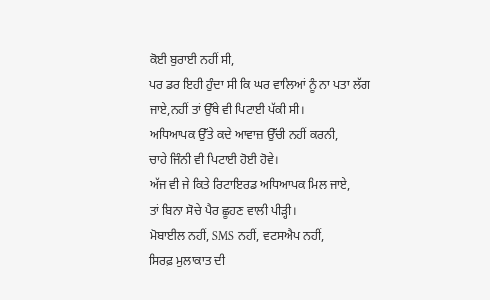ਕੋਈ ਬੁਰਾਈ ਨਹੀਂ ਸੀ,
ਪਰ ਡਰ ਇਹੀ ਹੁੰਦਾ ਸੀ ਕਿ ਘਰ ਵਾਲਿਆਂ ਨੂੰ ਨਾ ਪਤਾ ਲੱਗ ਜਾਏ,ਨਹੀਂ ਤਾਂ ਉੱਥੇ ਵੀ ਪਿਟਾਈ ਪੱਕੀ ਸੀ।
ਅਧਿਆਪਕ ਉੱਤੇ ਕਦੇ ਆਵਾਜ਼ ਉੱਚੀ ਨਹੀਂ ਕਰਨੀ,
ਚਾਹੇ ਜਿੰਨੀ ਵੀ ਪਿਟਾਈ ਹੋਈ ਹੋਵੇ।
ਅੱਜ ਵੀ ਜੇ ਕਿਤੇ ਰਿਟਾਇਰਡ ਅਧਿਆਪਕ ਮਿਲ ਜਾਏ,
ਤਾਂ ਬਿਨਾ ਸੋਚੇ ਪੈਰ ਛੂਹਣ ਵਾਲੀ ਪੀੜ੍ਹੀ।
ਮੋਬਾਈਲ ਨਹੀਂ, SMS ਨਹੀਂ, ਵਟਸਐਪ ਨਹੀਂ,
ਸਿਰਫ਼ ਮੁਲਾਕਾਤ ਦੀ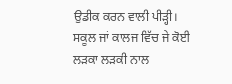ਉਡੀਕ ਕਰਨ ਵਾਲੀ ਪੀੜ੍ਹੀ।
ਸਕੂਲ ਜਾਂ ਕਾਲਜ ਵਿੱਚ ਜੇ ਕੋਈ ਲੜਕਾ ਲੜਕੀ ਨਾਲ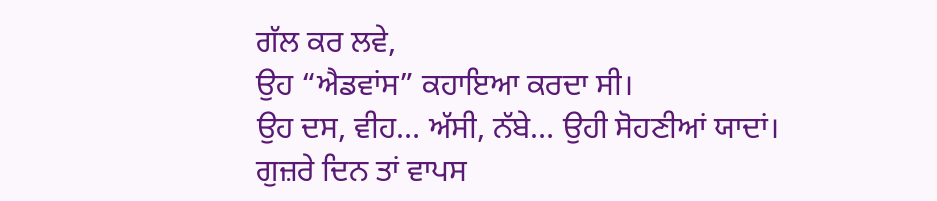ਗੱਲ ਕਰ ਲਵੇ,
ਉਹ “ਐਡਵਾਂਸ” ਕਹਾਇਆ ਕਰਦਾ ਸੀ।
ਉਹ ਦਸ, ਵੀਹ… ਅੱਸੀ, ਨੱਬੇ… ਉਹੀ ਸੋਹਣੀਆਂ ਯਾਦਾਂ।
ਗੁਜ਼ਰੇ ਦਿਨ ਤਾਂ ਵਾਪਸ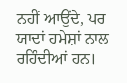ਨਹੀਂ ਆਉਂਦੇ, ਪਰ ਯਾਦਾਂ ਹਮੇਸ਼ਾਂ ਨਾਲ ਰਹਿੰਦੀਆਂ ਹਨ।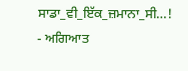ਸਾਡਾ_ਵੀ_ਇੱਕ_ਜ਼ਮਾਨਾ_ਸੀ…!
- ਅਗਿਆਤ